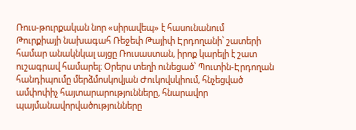Ռուս-թուրքական նոր «սիրավեպ» է հասունանում
Թուրքիայի նախագահ Ռեջեփ Թայիփ Էրդողանի՝ շատերի համար անակնկալ այցը Ռուսաստան, իրոք կարելի է շատ ուշագրավ համարել։ Օրերս տեղի ունեցած՝ Պուտին-Էրդողան հանդիպումը մերձմոսկովյան Ժուկովսկիում, հնչեցված ամփոփիչ հայտարարությունները, հնարավոր պայմանավորվածությունները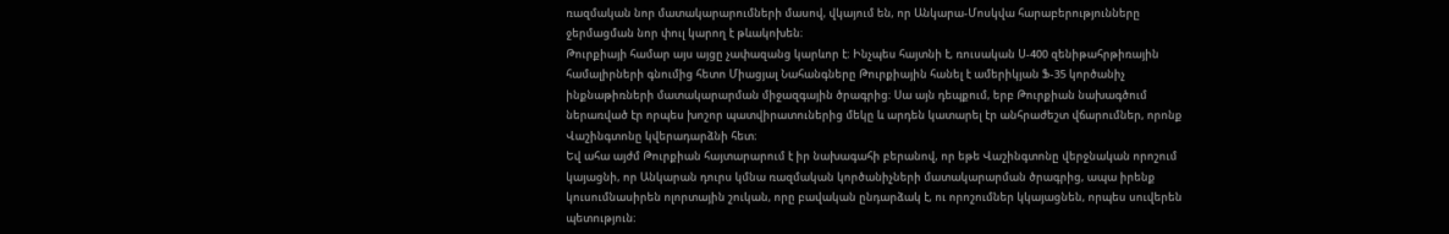ռազմական նոր մատակարարումների մասով, վկայում են, որ Անկարա-Մոսկվա հարաբերությունները ջերմացման նոր փուլ կարող է թևակոխեն։
Թուրքիայի համար այս այցը չափազանց կարևոր է։ Ինչպես հայտնի է, ռուսական Ս-400 զենիթահրթիռային համալիրների գնումից հետո Միացյալ Նահանգները Թուրքիային հանել է ամերիկյան Ֆ-35 կործանիչ ինքնաթիռների մատակարարման միջազգային ծրագրից։ Սա այն դեպքում, երբ Թուրքիան նախագծում ներառված էր որպես խոշոր պատվիրատուներից մեկը և արդեն կատարել էր անհրաժեշտ վճարումներ, որոնք Վաշինգտոնը կվերադարձնի հետ։
Եվ ահա այժմ Թուրքիան հայտարարում է իր նախագահի բերանով, որ եթե Վաշինգտոնը վերջնական որոշում կայացնի, որ Անկարան դուրս կմնա ռազմական կործանիչների մատակարարման ծրագրից, ապա իրենք կուսումնասիրեն ոլորտային շուկան, որը բավական ընդարձակ է, ու որոշումներ կկայացնեն, որպես սուվերեն պետություն։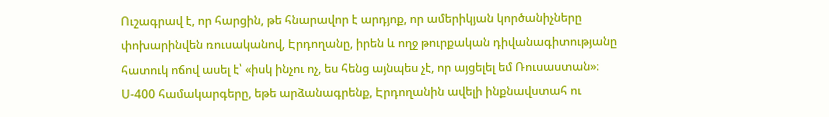Ուշագրավ է, որ հարցին, թե հնարավոր է արդյոք, որ ամերիկյան կործանիչները փոխարինվեն ռուսականով, Էրդողանը, իրեն և ողջ թուրքական դիվանագիտությանը հատուկ ոճով ասել է՝ «իսկ ինչու ոչ, ես հենց այնպես չէ, որ այցելել եմ Ռուսաստան»։
Ս-400 համակարգերը, եթե արձանագրենք, Էրդողանին ավելի ինքնավստահ ու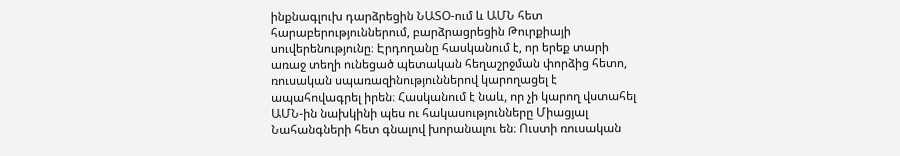ինքնագլուխ դարձրեցին ՆԱՏՕ-ում և ԱՄՆ հետ հարաբերություններում, բարձրացրեցին Թուրքիայի սուվերենությունը։ Էրդողանը հասկանում է, որ երեք տարի առաջ տեղի ունեցած պետական հեղաշրջման փորձից հետո, ռուսական սպառազինություններով կարողացել է ապահովագրել իրեն։ Հասկանում է նաև, որ չի կարող վստահել ԱՄՆ-ին նախկինի պես ու հակասությունները Միացյալ Նահանգների հետ գնալով խորանալու են։ Ուստի ռուսական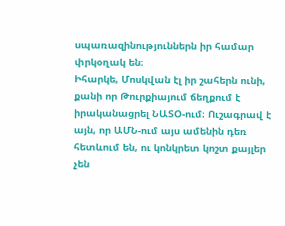սպառազինություններն իր համար փրկօղակ են։
Իհարկե, Մոսկվան էլ իր շահերն ունի, քանի որ Թուրքիայում ճեղքում է իրականացրել ՆԱՏՕ-ում։ Ուշագրավ է այն, որ ԱՄՆ-ում այս ամենին դեռ հետևում են, ու կոնկրետ կոշտ քայլեր չեն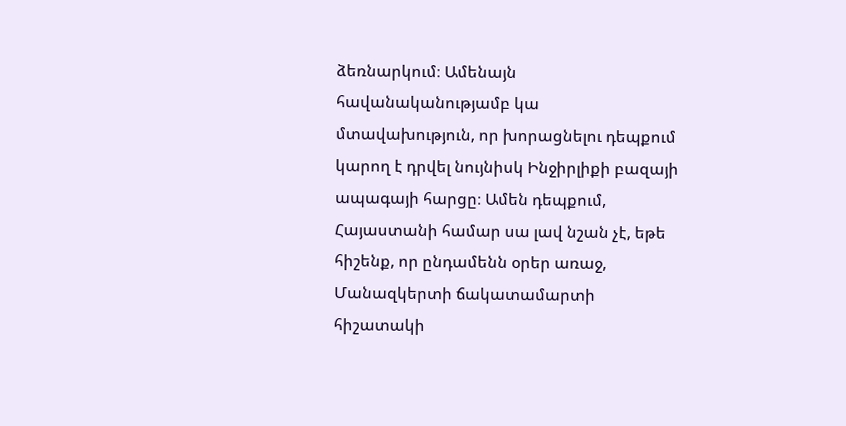ձեռնարկում։ Ամենայն հավանականությամբ կա մտավախություն, որ խորացնելու դեպքում կարող է դրվել նույնիսկ Ինջիրլիքի բազայի ապագայի հարցը։ Ամեն դեպքում, Հայաստանի համար սա լավ նշան չէ, եթե հիշենք, որ ընդամենն օրեր առաջ, Մանազկերտի ճակատամարտի հիշատակի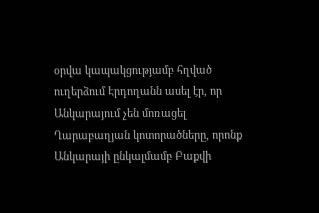օրվա կապակցությամբ հղված ուղերձում Էրդողանն ասել էր, որ Անկարայում չեն մոռացել Ղարաբաղյան կոտորածները, որոնք Անկարայի ընկալմամբ Բաքվի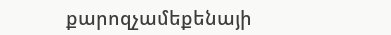քարոզչամեքենայի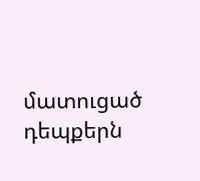մատուցած դեպքերն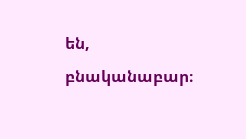են, բնականաբար։